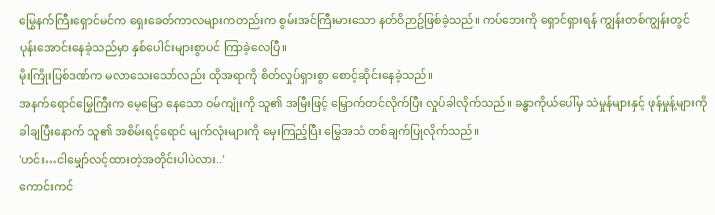မြွေနက်ကြီးရှောင်မင်က ရှေးခေတ်ကာလများကတည်းက စွမ်းအင်ကြီးမားသော နတ်ဝိဉာဥ်ဖြစ်ခဲ့သည်။ ကပ်ဘေးကို ရှောင်ရှားရန် ကျွန်းတစ်ကျွန်းတွင် ပုန်းအောင်းနေခဲ့သည်မှာ နှစ်ပေါင်းများစွာပင် ကြာခဲ့လေပြီ။
မိုးကြိုးပြစ်ဒဏ်က မလာသေးသော်လည်း ထိုအရာကို စိတ်လှုပ်ရှားစွာ စောင့်ဆိုင်းနေခဲ့သည်။
အနက်ရောင်မြွေကြီးက မေ့မြော နေသော ဝမ်ကျုံးကို သူ၏ အမြီးဖြင့် မြှောက်တင်လိုက်ပြီး လှုပ်ခါလိုက်သည်။ ခန္ဓာကိုယ်ပေါ်မှ သဲမှုန်များနှင့် ဖုန်မှုန့်များကို ခါချပြီးနောက် သူ၏ အစိမ်းရင့်ရောင် မျက်လုံးများကို မှေးကြည့်ပြီး မြွေအသံ တစ်ချက်ပြုလိုက်သည်။
'ဟင်း…ငါမျှော်လင့်ထားတဲ့အတိုင်းပါပဲလား..'
ကောင်းကင်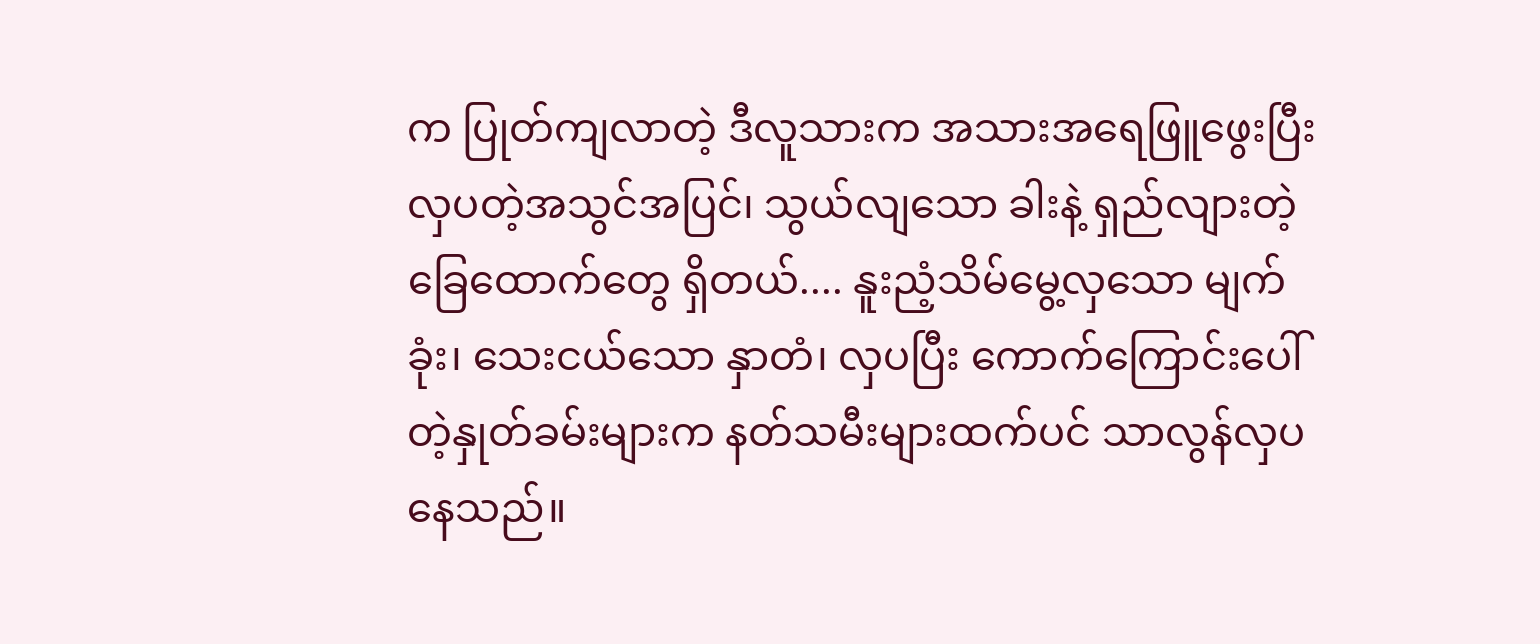က ပြုတ်ကျလာတဲ့ ဒီလူသားက အသားအရေဖြူဖွေးပြီး လှပတဲ့အသွင်အပြင်၊ သွယ်လျသော ခါးနဲ့ ရှည်လျားတဲ့ ခြေထောက်တွေ ရှိတယ်.... နူးညံ့သိမ်မွေ့လှသော မျက်ခုံး၊ သေးငယ်သော နှာတံ၊ လှပပြီး ကောက်ကြောင်းပေါ်တဲ့နှုတ်ခမ်းများက နတ်သမီးများထက်ပင် သာလွန်လှပနေသည်။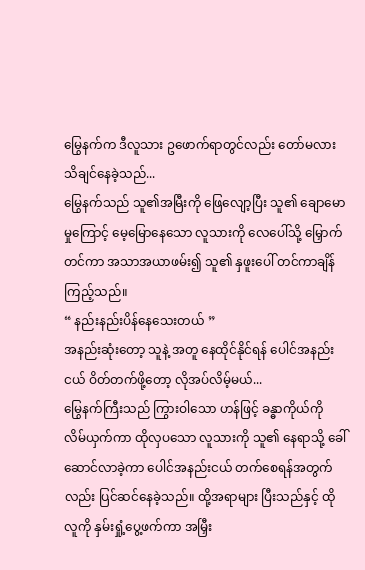မြွေနက်က ဒီလူသား ဥဖောက်ရာတွင်လည်း တော်မလား သိချင်နေခဲ့သည်...
မြွေနက်သည် သူ၏အမြီးကို ဖြေလျော့ပြီး သူ၏ ချောမောမှုကြောင့် မေ့မြောနေသော လူသားကို လေပေါ်သို့ မြှောက်တင်ကာ အသာအယာဖမ်း၍ သူ၏ နှဖူးပေါ် တင်ကာချိန်ကြည့်သည်။
“ နည်းနည်းပိန်နေသေးတယ် ”
အနည်းဆုံးတော့ သူနဲ့ အတူ နေထိုင်နိုင်ရန် ပေါင်အနည်းငယ် ဝိတ်တက်ဖို့တော့ လိုအပ်လိမ့်မယ်...
မြွေနက်ကြီးသည် ကြွားဝါသော ဟန်ဖြင့် ခန္ဓာကိုယ်ကို လိမ်ယှက်ကာ ထိုလှပသော လူသားကို သူ၏ နေရာသို့ ခေါ်ဆောင်လာခဲ့ကာ ပေါင်အနည်းငယ် တက်စေရန်အတွက်လည်း ပြင်ဆင်နေခဲ့သည်။ ထို့အရာများ ပြီးသည်နှင့် ထိုလူကို နှမ်းရှုံ့ပွေ့ဖက်ကာ အမြှီး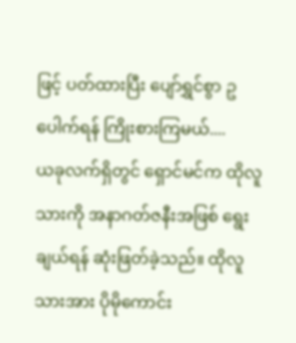ဖြင့် ပတ်ထားပြီး ပျော်ရွှင်စွာ ဥပေါက်ရန် ကြိုးစားကြမယ်....
ယခုလက်ရှိတွင် ရှောင်မင်က ထိုလူသားကို အနာဂတ်ဇနီးအဖြစ် ရွေးချယ်ရန် ဆုံးဖြတ်ခဲ့သည်။ ထိုလူသားအား ပိုမိုကောင်း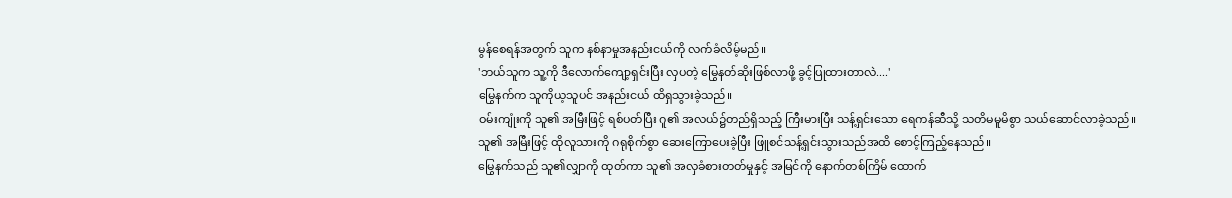မွန်စေရန်အတွက် သူက နစ်နာမှုအနည်းငယ်ကို လက်ခံလိမ့်မည်။
'ဘယ်သူက သူ့ကို ဒီလောက်ကျော့ရှင်းပြီး လှပတဲ့ မြွေနတ်ဆိုးဖြစ်လာဖို့ ခွင့်ပြုထားတာလဲ....'
မြွေနက်က သူကိုယ့သူပင် အနည်းငယ် ထိရှသွားခဲ့သည်။
ဝမ်းကျုံးကို သူ၏ အမြီးဖြင့် ရစ်ပတ်ပြီး ဂူ၏ အလယ်၌တည်ရှိသည့် ကြီးမားပြီး သန့်ရှင်းသော ရေကန်ဆီသို့ သတိမမူမိစွာ သယ်ဆောင်လာခဲ့သည်။ သူ၏ အမြီးဖြင့် ထိုလူသားကို ဂရုစိုက်စွာ ဆေးကြောပေးခဲ့ပြီး ဖြူစင်သန့်ရှင်းသွားသည်အထိ စောင့်ကြည့်နေသည်။
မြွေနက်သည် သူ၏လျှာကို ထုတ်ကာ သူ၏ အလှခံစားတတ်မှုနှင့် အမြင်ကို နောက်တစ်ကြိမ် ထောက်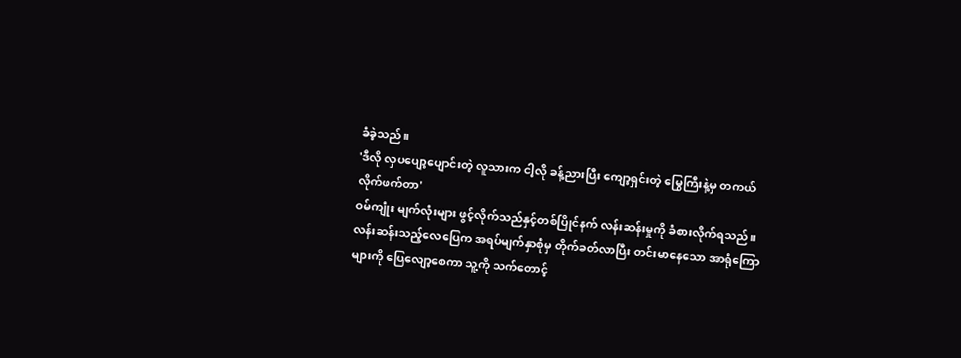ခံခဲ့သည်။
'ဒီလို လှပပျော့ပျောင်းတဲ့ လူသားက ငါ့လို ခန့်ညားပြီး ကျော့ရှင်းတဲ့ မြွေကြီးနဲ့မှ တကယ် လိုက်ဖက်တာ'
ဝမ်ကျုံး မျက်လုံးများ ဖွင့်လိုက်သည်နှင့်တစ်ပြိုင်နက် လန်းဆန်းမှုကို ခံစားလိုက်ရသည်။
လန်းဆန်းသည့်လေပြေက အရပ်မျက်နှာစုံမှ တိုက်ခတ်လာပြီး တင်းမာနေသော အာရုံကြောများကို ပြေလျော့စေကာ သူ့ကို သက်တောင့်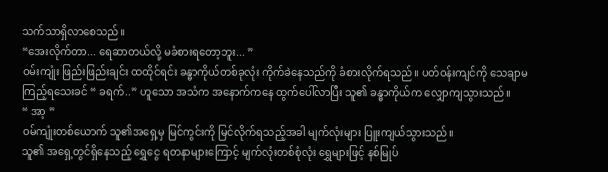သက်သာရှိလာစေသည်။
“အေးလိုက်တာ... ရေဆာတယ်လို့ မခံစားရတော့ဘူး... ”
ဝမ်းကျုံး ဖြည်းဖြည်းချင်း ထထိုင်ရင်း ခန္ဓာကိုယ်တစ်ခုလုံး ကိုက်ခဲနေသည်ကို ခံစားလိုက်ရသည်။ ပတ်ဝန်းကျင်ကို သေချာမကြည့်ရသေးခင် “ ခရက်..” ဟူသော အသံက အနောက်ကနေ ထွက်ပေါ်လာပြီး သူ၏ ခန္ဓာကိုယ်က လျှောကျသွားသည်။
“ အာ့ ”
ဝမ်ကျုံးတစ်ယောက် သူ၏အရှေ့မှ မြင်ကွင်းကို မြင်လိုက်ရသည့်အခါ မျက်လုံးများ ပြူးကျယ်သွားသည်။
သူ၏ အရှေ့တွင်ရှိနေသည့် ရွှေငွေ ရတနာများကြောင့် မျက်လုံးတစ်စုံလုံး ရွှေများဖြင့် နစ်မြုပ်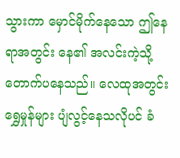သွားကာ မှောင်မိုက်နေသော ဤနေရာအတွင်း နေ၏ အလင်းကဲ့သို့ တောက်ပနေသည်။ လေထုအတွင်း ရွှေမှုန်များ ပျံလွင့်နေသလိုပင် ခံ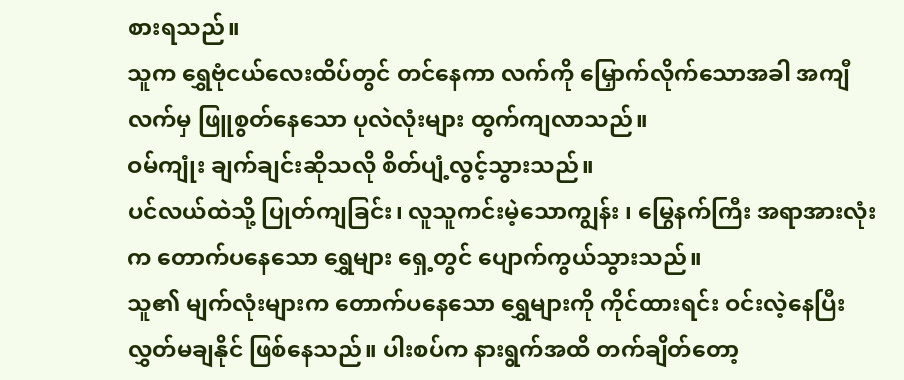စားရသည်။
သူက ရွှေဗုံငယ်လေးထိပ်တွင် တင်နေကာ လက်ကို မြှောက်လိုက်သောအခါ အကျီလက်မှ ဖြူစွတ်နေသော ပုလဲလုံးများ ထွက်ကျလာသည်။
ဝမ်ကျုံး ချက်ချင်းဆိုသလို စိတ်ပျံ့လွင့်သွားသည်။
ပင်လယ်ထဲသို့ ပြုတ်ကျခြင်း၊ လူသူကင်းမဲ့သောကျွန်း ၊ မြွေနက်ကြီး အရာအားလုံးက တောက်ပနေသော ရွှေများ ရှေ့တွင် ပျောက်ကွယ်သွားသည်။
သူ၏ မျက်လုံးများက တောက်ပနေသော ရွှေများကို ကိုင်ထားရင်း ဝင်းလဲ့နေပြီး လွှတ်မချနိုင် ဖြစ်နေသည်။ ပါးစပ်က နားရွက်အထိ တက်ချိတ်တော့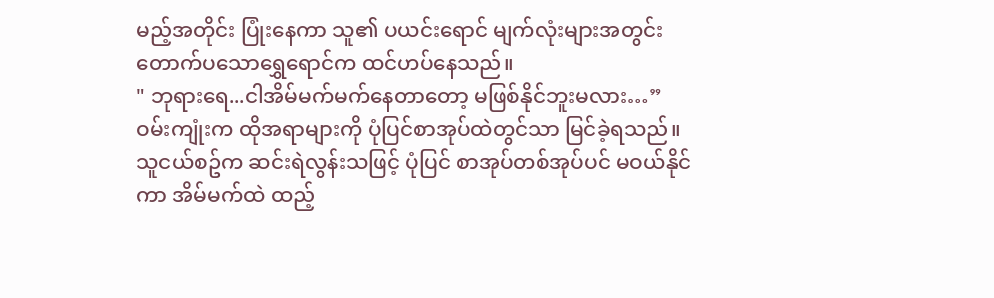မည့်အတိုင်း ပြုံးနေကာ သူ၏ ပယင်းရောင် မျက်လုံးများအတွင်း တောက်ပသောရွှေရောင်က ထင်ဟပ်နေသည်။
" ဘုရားရေ...ငါအိမ်မက်မက်နေတာတော့ မဖြစ်နိုင်ဘူးမလား…”
ဝမ်းကျုံးက ထိုအရာများကို ပုံပြင်စာအုပ်ထဲတွင်သာ မြင်ခဲ့ရသည်။ သူငယ်စဥ်က ဆင်းရဲလွန်းသဖြင့် ပုံပြင် စာအုပ်တစ်အုပ်ပင် မဝယ်နိုင်ကာ အိမ်မက်ထဲ ထည့်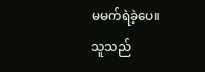မမက်ရဲခဲ့ပေ။
သူသည်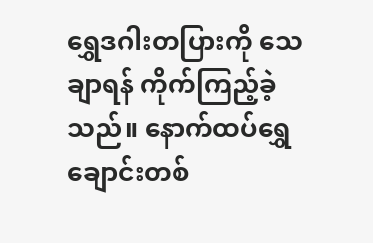ရွှေဒဂါးတပြားကို သေချာရန် ကိုက်ကြည့်ခဲ့သည်။ နောက်ထပ်ရွှေချောင်းတစ်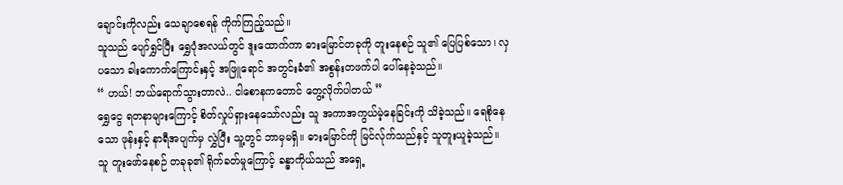ချောင်းကိုလည်း သေချာစေရန် ကိုက်ကြည့်သည်။
သူသည် ပျော်ရွှင်ပြီး ရွှေပုံအလယ်တွင် ဒူးထောက်ကာ ဓားမြောင်တခုကို တူးနေစဉ် သူ၏ ပြေပြစ်သော၊ လှပသော ခါးကောက်ကြောင်းနှင့် အဖြူရောင် အတွင်းခံ၏ အစွန်းတဖက်ပါ ပေါ်နေခဲ့သည်။
“ ဟယ်! ဘယ်ရောက်သွားတာလဲ.. ငါစောနကတောင် တွေ့လိုက်ပါတယ် ”
ရွှေငွေ ရတနာများကြောင့် စိတ်လှုပ်ရှားနေသော်လည်း သူ အကာအကွယ်မဲ့နေခြင်းကို သိခဲ့သည်။ ရေစိုနေသော ဖုန်းနှင့် နာရီအပျက်မှ လွှဲပြီး သူ့တွင် ဘာမှမရှိ။ ဓားမြောင်ကို မြင်လ်ုက်သည်နှင့် သူတူးယူခဲ့သည်။
သူ တူးဖော်နေစဉ် တခုခု၏ ရိုက်ခတ်မှုကြောင့် ခန္ဓာကိုယ်သည် အရှေ့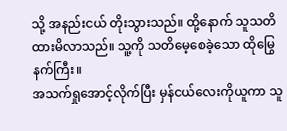သို့ အနည်းငယ် တိုးသွားသည်။ ထို့နောက် သူသတိထားမိလာသည်။ သူ့ကို သတိမေ့စေခဲ့သော ထိုမြွေနက်ကြီး။
အသက်ရှုအောင့်လိုက်ပြီး မှန်ငယ်လေးကိုယူကာ သူ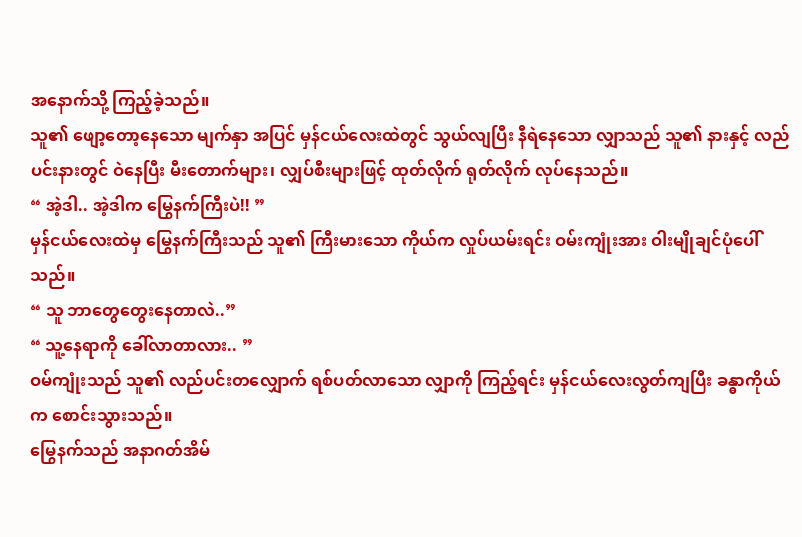အနောက်သို့ ကြည့်ခဲ့သည်။
သူ၏ ဖျော့တော့နေသော မျက်နှာ အပြင် မှန်ငယ်လေးထဲတွင် သွယ်လျပြီး နီရဲနေသော လျှာသည် သူ၏ နားနှင့် လည်ပင်းနားတွင် ဝဲနေပြီး မီးတောက်များ၊ လျှပ်စီးများဖြင့် ထုတ်လိုက် ရုတ်လိုက် လုပ်နေသည်။
“ အဲ့ဒါ.. အဲ့ဒါက မြွေနက်ကြီးပဲ!! ”
မှန်ငယ်လေးထဲမှ မြွေနက်ကြီးသည် သူ၏ ကြီးမားသော ကိုယ်က လှုပ်ယမ်းရင်း ဝမ်းကျုံးအား ဝါးမျိုချင်ပုံပေါ်သည်။
“ သူ ဘာတွေတွေးနေတာလဲ..”
“ သူ့နေရာကို ခေါ်လာတာလား.. ”
ဝမ်ကျုံးသည် သူ၏ လည်ပင်းတလျှောက် ရစ်ပတ်လာသော လျှာကို ကြည့်ရင်း မှန်ငယ်လေးလွတ်ကျပြီး ခန္ဓာကိုယ်က စောင်းသွားသည်။
မြွေနက်သည် အနာဂတ်အိမ်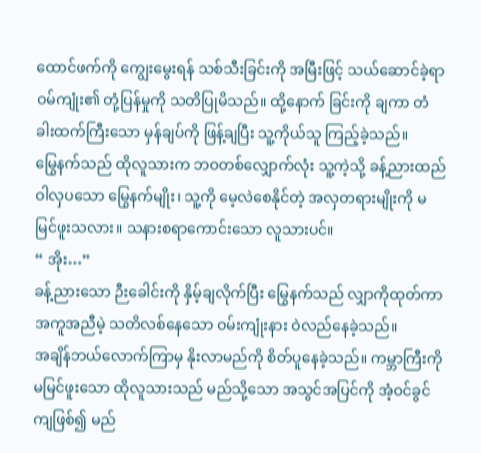ထောင်ဖက်ကို ကျွေးမွေးရန် သစ်သီးခြင်းကို အမြီးဖြင့် သယ်ဆောင်ခဲ့ရာ ဝမ်ကျုံး၏ တုံ့ပြန်မှုကို သတိပြုမိသည်။ ထို့နောက် ခြင်းကို ချကာ တံခါးထက်ကြီးသော မှန်ချပ်ကို ဖြန့်ချပြီး သူ့ကိုယ်သူ ကြည့်ခဲ့သည်။
မြွေနက်သည် ထိုလူသားက ဘဝတစ်လျှောက်လုံး သူ့ကဲ့သို့ ခန့်ညားထည်ဝါလှပသော မြွေနက်မျိုး၊ သူ့ကို မေ့လဲစေနိုင်တဲ့ အလှတရားမျိုးကို မမြင်ဖူးသလား။ သနားစရာကောင်းသော လူသားပင်။
“ အိုး…”
ခန့်ညားသော ဉီးခေါင်းကို နှိမ့်ချလိုက်ပြီး မြွေနက်သည် လျှာကိုထုတ်ကာ အကူအညီမဲ့ သတိလစ်နေသော ဝမ်းကျုံးနား ဝဲလည်နေခဲ့သည်။
အချိန်ဘယ်လောက်ကြာမှ နိုးလာမည်ကို စိတ်ပူနေခဲ့သည်။ ကမ္ဘာကြီးကို မမြင်ဖူးသော ထိုလူသားသည် မည်သို့သော အသွင်အပြင်ကို အံ့ဝင်ခွင်ကျဖြစ်၍ မည်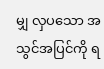မျှ လှပသော အသွင်အပြင်ကို ရ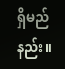ရှိမည်နည်း။